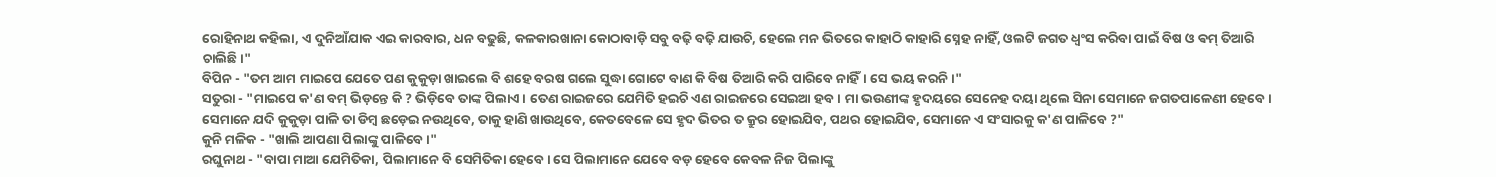ରୋହିନାଥ କହିଲା, ଏ ଦୁନିଆଁଯାକ ଏଇ କାରବାର, ଧନ ବଢୁଛି, କଳକାରଖାନା କୋଠାବାଡ଼ି ସବୁ ବଢ଼ି ବଢ଼ି ଯାଉଚି, ହେଲେ ମନ ଭିତରେ କାହାଠି କାହାରି ସ୍ନେହ ନାହିଁ, ଓଲଟି ଜଗତ ଧ୍ୱଂସ କରିବା ପାଇଁ ବିଷ ଓ ଵମ୍ ତିଆରି ଚାଲିଛି।"
ବିପିନ - "ତମ ଆମ ମାଇପେ ଯେତେ ପଣ କୁକୁଡ଼ା ଖାଇଲେ ବି ଶହେ ବରଷ ଗଲେ ସୁଦ୍ଧା ଗୋଟେ ବାଣ କି ବିଷ ତିଆରି କରି ପାରିବେ ନାହିଁ। ସେ ଭୟ କରନି।"
ସତୁରା - "ମାଇପେ କ'ଣ ବମ୍ ଭିଡ଼ନ୍ତେ କି ? ଭିଡ଼ିବେ ତାଙ୍କ ପିଲାଏ। ତେଣ ରାଇଜରେ ଯେମିତି ହଇଚି ଏଣ ରାଇଜରେ ସେଇଆ ହବ। ମା ଭଉଣୀଙ୍କ ହୃଦୟରେ ସେନେହ ଦୟା ଥିଲେ ସିନା ସେମାନେ ଜଗତପାଳେଣୀ ହେବେ। ସେମାନେ ଯଦି କୁକୁଡ଼ା ପାଳି ତା ଡିମ୍ବ ଛଡ଼େଇ ନଉଥିବେ, ତାକୁ ହାଣି ଖାଉଥିବେ, କେତବେଳେ ସେ ହୃଦ ଭିତର ତ କ୍ରୁର ହୋଇଯିବ, ପଥର ହୋଇଯିବ, ସେମାନେ ଏ ସଂସାରକୁ କ'ଣ ପାଳିବେ ?"
କୁନି ମଳିକ - "ଖାଲି ଆପଣା ପିଲାଙ୍କୁ ପାଳିବେ ।"
ରଘୁନାଥ - "ବାପା ମାଆ ଯେମିତିକା, ପିଲାମାନେ ବି ସେମିତିକା ହେବେ। ସେ ପିଲାମାନେ ଯେବେ ବଡ଼ ହେବେ କେବଳ ନିଜ ପିଲାଙ୍କୁ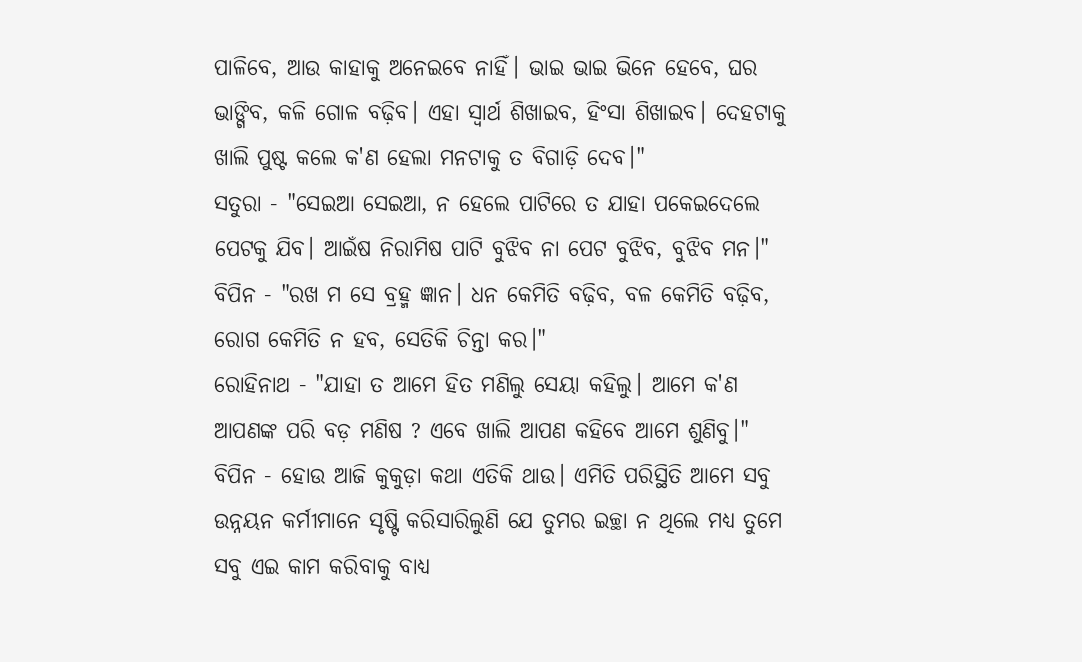ପାଳିବେ, ଆଉ କାହାକୁ ଅନେଇବେ ନାହିଁ। ଭାଇ ଭାଇ ଭିନେ ହେବେ, ଘର ଭାଙ୍ଗିବ, କଳି ଗୋଳ ବଢ଼ିବ। ଏହା ସ୍ୱାର୍ଥ ଶିଖାଇବ, ହିଂସା ଶିଖାଇବ। ଦେହଟାକୁ ଖାଲି ପୁଷ୍ଟ କଲେ କ'ଣ ହେଲା ମନଟାକୁ ତ ବିଗାଡ଼ି ଦେବ।"
ସତୁରା - "ସେଇଆ ସେଇଆ, ନ ହେଲେ ପାଟିରେ ତ ଯାହା ପକେଇଦେଲେ ପେଟକୁ ଯିବ। ଆଇଁଷ ନିରାମିଷ ପାଟି ବୁଝିବ ନା ପେଟ ବୁଝିବ, ବୁଝିବ ମନ।"
ବିପିନ - "ରଖ ମ ସେ ବ୍ରହ୍ମ ଜ୍ଞାନ। ଧନ କେମିତି ବଢ଼ିବ, ବଳ କେମିତି ବଢ଼ିବ, ରୋଗ କେମିତି ନ ହବ, ସେତିକି ଚିନ୍ତା କର।"
ରୋହିନାଥ - "ଯାହା ତ ଆମେ ହିତ ମଣିଲୁ ସେୟା କହିଲୁ। ଆମେ କ'ଣ ଆପଣଙ୍କ ପରି ବଡ଼ ମଣିଷ ? ଏବେ ଖାଲି ଆପଣ କହିବେ ଆମେ ଶୁଣିବୁ।"
ବିପିନ - ହୋଉ ଆଜି କୁକୁଡ଼ା କଥା ଏତିକି ଥାଉ। ଏମିତି ପରିସ୍ଥିତି ଆମେ ସବୁ ଉନ୍ନୟନ କର୍ମୀମାନେ ସୃଷ୍ଟି କରିସାରିଲୁଣି ଯେ ତୁମର ଇଚ୍ଛା ନ ଥିଲେ ମଧ୍ୟ ତୁମେ ସବୁ ଏଇ କାମ କରିବାକୁ ବାଧ୍ୟ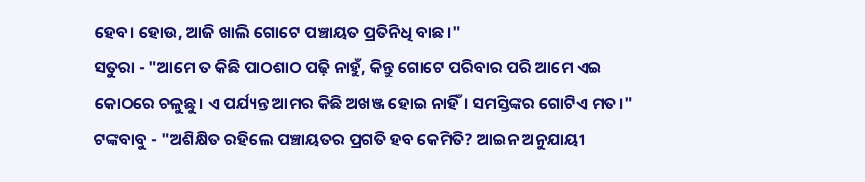ହେବ। ହୋଉ, ଆଜି ଖାଲି ଗୋଟେ ପଞ୍ଚାୟତ ପ୍ରତିନିଧି ବାଛ।"
ସତୁରା - "ଆମେ ତ କିଛି ପାଠଶାଠ ପଢ଼ି ନାହୁଁ, କିନ୍ତୁ ଗୋଟେ ପରିବାର ପରି ଆମେ ଏଇ କୋଠରେ ଚଳୁଛୁ। ଏ ପର୍ଯ୍ୟନ୍ତ ଆମର କିଛି ଅଖଞ୍ଜ ହୋଇ ନାହିଁ। ସମସ୍ତିଙ୍କର ଗୋଟିଏ ମତ।"
ଟଙ୍କବାବୁ - "ଅଶିକ୍ଷିତ ରହିଲେ ପଞ୍ଚାୟତର ପ୍ରଗତି ହବ କେମିତି? ଆଇନ ଅନୁଯାୟୀ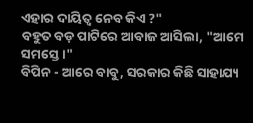ଏହାର ଦାୟିତ୍ୱ ନେବ କିଏ ?"
ବହୁତ ବଡ଼ ପାଟିରେ ଆବାଜ ଆସିଲା, "ଆମେ ସମସ୍ତେ।"
ବିପିନ - ଆରେ ବାବୁ, ସରକାର କିଛି ସାହାଯ୍ୟ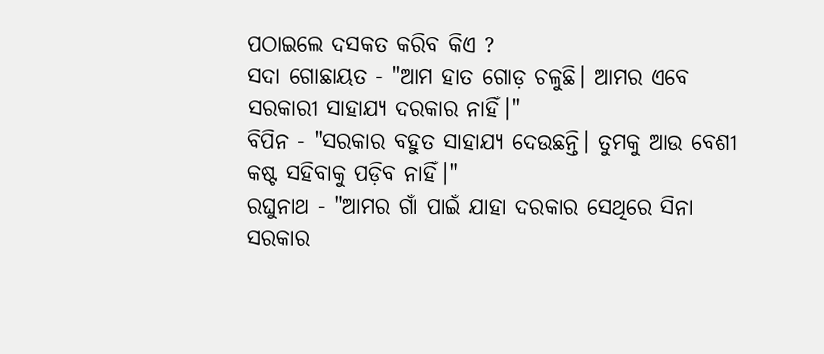ପଠାଇଲେ ଦସକତ କରିବ କିଏ ?
ସଦା ଗୋଛାୟତ - "ଆମ ହାତ ଗୋଡ଼ ଚଳୁଛି। ଆମର ଏବେ ସରକାରୀ ସାହାଯ୍ୟ ଦରକାର ନାହିଁ।"
ବିପିନ - "ସରକାର ବହୁତ ସାହାଯ୍ୟ ଦେଉଛନ୍ତି। ତୁମକୁ ଆଉ ବେଶୀ କଷ୍ଟ ସହିବାକୁ ପଡ଼ିବ ନାହିଁ।"
ରଘୁନାଥ - "ଆମର ଗାଁ ପାଇଁ ଯାହା ଦରକାର ସେଥିରେ ସିନା ସରକାର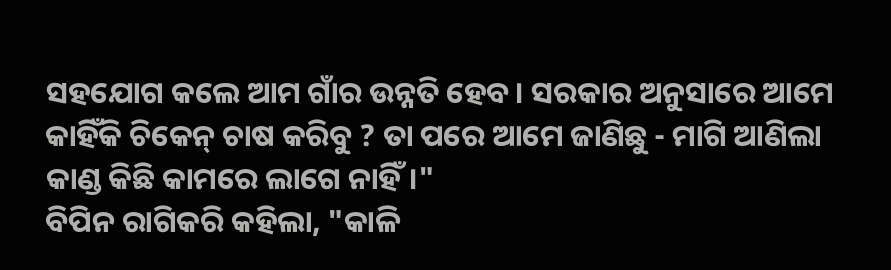ସହଯୋଗ କଲେ ଆମ ଗାଁର ଉନ୍ନତି ହେବ। ସରକାର ଅନୁସାରେ ଆମେ କାହିଁକି ଚିକେନ୍ ଚାଷ କରିବୁ ? ତା ପରେ ଆମେ ଜାଣିଛୁ - ମାଗି ଆଣିଲା କାଣ୍ଡ କିଛି କାମରେ ଲାଗେ ନାହିଁ।"
ବିପିନ ରାଗିକରି କହିଲା, "କାଳି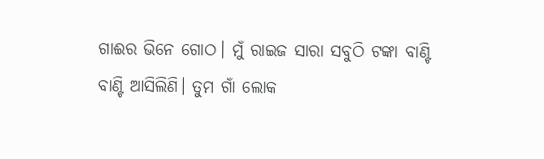ଗାଈର ଭିନେ ଗୋଠ। ମୁଁ ରାଇଜ ସାରା ସବୁଠି ଟଙ୍କା ବାଣ୍ଟି ବାଣ୍ଟି ଆସିଲିଣି। ତୁମ ଗାଁ ଲୋକ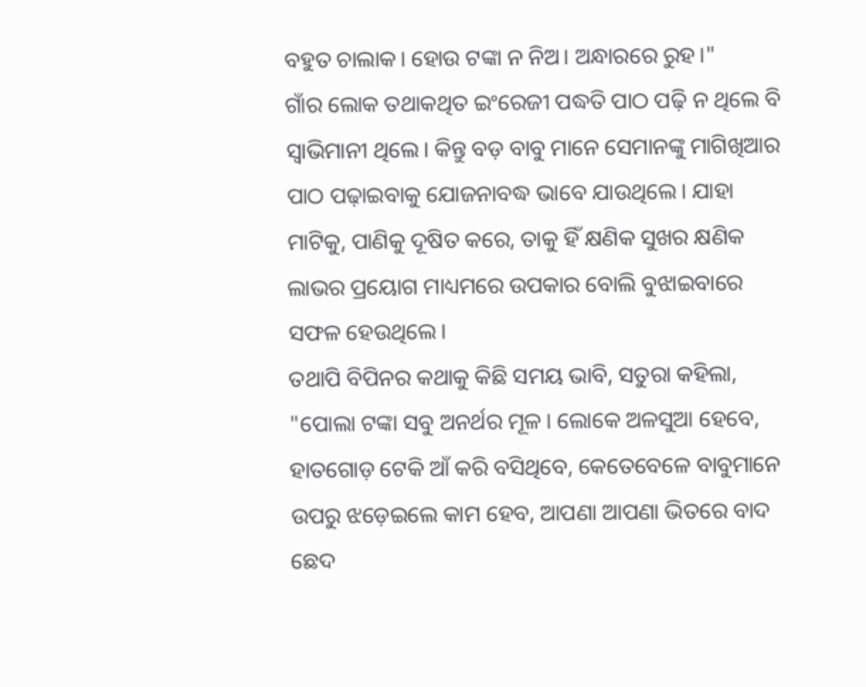ବହୁତ ଚାଲାକ। ହୋଉ ଟଙ୍କା ନ ନିଅ। ଅନ୍ଧାରରେ ରୁହ।"
ଗାଁର ଲୋକ ତଥାକଥିତ ଇଂରେଜୀ ପଦ୍ଧତି ପାଠ ପଢ଼ି ନ ଥିଲେ ବି ସ୍ୱାଭିମାନୀ ଥିଲେ। କିନ୍ତୁ ବଡ଼ ବାବୁ ମାନେ ସେମାନଙ୍କୁ ମାଗିଖିଆର ପାଠ ପଢ଼ାଇବାକୁ ଯୋଜନାବଦ୍ଧ ଭାବେ ଯାଉଥିଲେ। ଯାହା ମାଟିକୁ, ପାଣିକୁ ଦୂଷିତ କରେ, ତାକୁ ହିଁ କ୍ଷଣିକ ସୁଖର କ୍ଷଣିକ ଲାଭର ପ୍ରୟୋଗ ମାଧ୍ୟମରେ ଉପକାର ବୋଲି ବୁଝାଇବାରେ ସଫଳ ହେଉଥିଲେ।
ତଥାପି ବିପିନର କଥାକୁ କିଛି ସମୟ ଭାବି, ସତୁରା କହିଲା, "ପୋଲା ଟଙ୍କା ସବୁ ଅନର୍ଥର ମୂଳ। ଲୋକେ ଅଳସୁଆ ହେବେ, ହାତଗୋଡ଼ ଟେକି ଆଁ କରି ବସିଥିବେ, କେତେବେଳେ ବାବୁମାନେ ଉପରୁ ଝଡ଼େଇଲେ କାମ ହେବ, ଆପଣା ଆପଣା ଭିତରେ ବାଦ ଛେଦ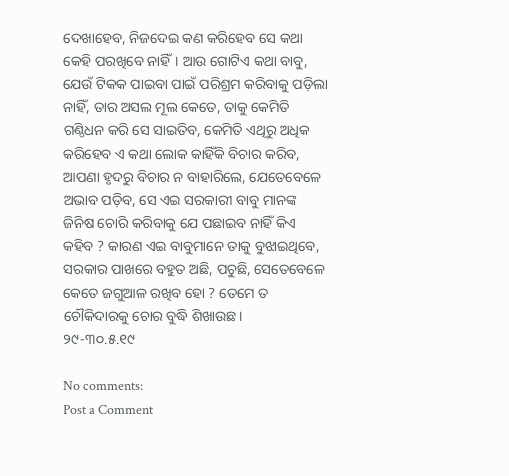ଦେଖାହେବ, ନିଜଦେଇ କଣ କରିହେବ ସେ କଥା କେହି ପରଖିବେ ନାହିଁ। ଆଉ ଗୋଟିଏ କଥା ବାବୁ, ଯେଉଁ ଟିକକ ପାଇବା ପାଇଁ ପରିଶ୍ରମ କରିବାକୁ ପଡ଼ିଲା ନାହିଁ, ତାର ଅସଲ ମୂଲ କେତେ, ତାକୁ କେମିତି ଗଣ୍ଠିଧନ କରି ସେ ସାଇତିବ, କେମିତି ଏଥିରୁ ଅଧିକ କରିହେବ ଏ କଥା ଲୋକ କାହିଁକି ବିଚାର କରିବ, ଆପଣା ହୃଦରୁ ବିଚାର ନ ବାହାରିଲେ, ଯେତେବେଳେ ଅଭାବ ପଡ଼ିବ, ସେ ଏଇ ସରକାରୀ ବାବୁ ମାନଙ୍କ ଜିନିଷ ଚୋରି କରିବାକୁ ଯେ ପଛାଇବ ନାହିଁ କିଏ କହିବ ? କାରଣ ଏଇ ବାବୁମାନେ ତାକୁ ବୁଝାଇଥିବେ, ସରକାର ପାଖରେ ବହୁତ ଅଛି, ପଚୁଛି, ସେତେବେଳେ କେତେ ଜଗୁଆଳ ରଖିବ ହୋ ? ତେମେ ତ ଚୌକିଦାରକୁ ଚୋର ବୁଦ୍ଧି ଶିଖାଉଛ।
୨୯-୩୦.୫.୧୯

No comments:
Post a Comment